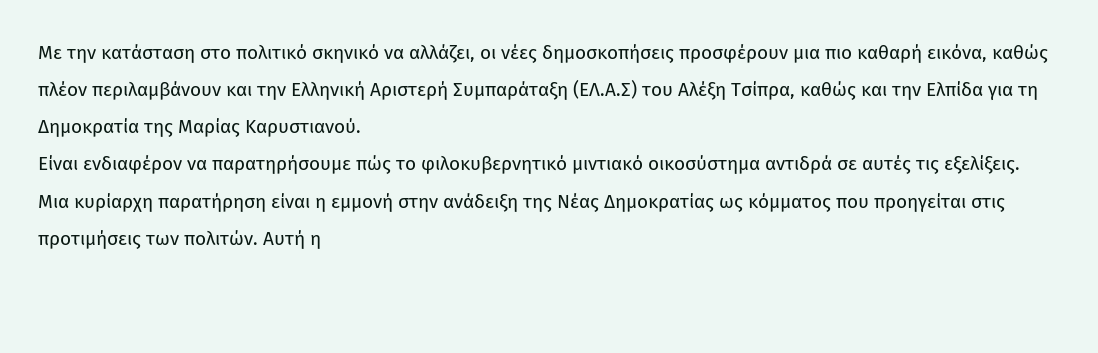Με την κατάσταση στο πολιτικό σκηνικό να αλλάζει, οι νέες δημοσκοπήσεις προσφέρουν μια πιο καθαρή εικόνα, καθώς πλέον περιλαμβάνουν και την Ελληνική Αριστερή Συμπαράταξη (ΕΛ.Α.Σ) του Αλέξη Τσίπρα, καθώς και την Ελπίδα για τη Δημοκρατία της Μαρίας Καρυστιανού.
Είναι ενδιαφέρον να παρατηρήσουμε πώς το φιλοκυβερνητικό μιντιακό οικοσύστημα αντιδρά σε αυτές τις εξελίξεις.
Μια κυρίαρχη παρατήρηση είναι η εμμονή στην ανάδειξη της Νέας Δημοκρατίας ως κόμματος που προηγείται στις προτιμήσεις των πολιτών. Αυτή η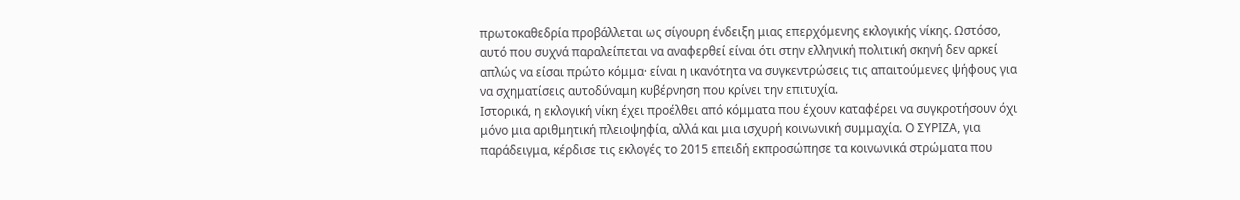πρωτοκαθεδρία προβάλλεται ως σίγουρη ένδειξη μιας επερχόμενης εκλογικής νίκης. Ωστόσο, αυτό που συχνά παραλείπεται να αναφερθεί είναι ότι στην ελληνική πολιτική σκηνή δεν αρκεί απλώς να είσαι πρώτο κόμμα· είναι η ικανότητα να συγκεντρώσεις τις απαιτούμενες ψήφους για να σχηματίσεις αυτοδύναμη κυβέρνηση που κρίνει την επιτυχία.
Ιστορικά, η εκλογική νίκη έχει προέλθει από κόμματα που έχουν καταφέρει να συγκροτήσουν όχι μόνο μια αριθμητική πλειοψηφία, αλλά και μια ισχυρή κοινωνική συμμαχία. Ο ΣΥΡΙΖΑ, για παράδειγμα, κέρδισε τις εκλογές το 2015 επειδή εκπροσώπησε τα κοινωνικά στρώματα που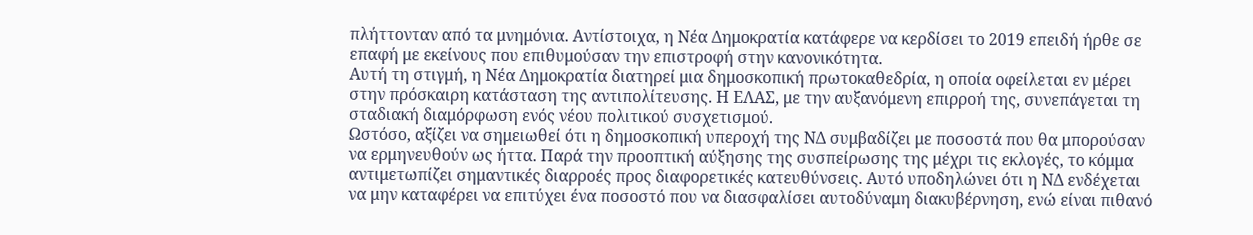πλήττονταν από τα μνημόνια. Αντίστοιχα, η Νέα Δημοκρατία κατάφερε να κερδίσει το 2019 επειδή ήρθε σε επαφή με εκείνους που επιθυμούσαν την επιστροφή στην κανονικότητα.
Αυτή τη στιγμή, η Νέα Δημοκρατία διατηρεί μια δημοσκοπική πρωτοκαθεδρία, η οποία οφείλεται εν μέρει στην πρόσκαιρη κατάσταση της αντιπολίτευσης. Η ΕΛΑΣ, με την αυξανόμενη επιρροή της, συνεπάγεται τη σταδιακή διαμόρφωση ενός νέου πολιτικού συσχετισμού.
Ωστόσο, αξίζει να σημειωθεί ότι η δημοσκοπική υπεροχή της ΝΔ συμβαδίζει με ποσοστά που θα μπορούσαν να ερμηνευθούν ως ήττα. Παρά την προοπτική αύξησης της συσπείρωσης της μέχρι τις εκλογές, το κόμμα αντιμετωπίζει σημαντικές διαρροές προς διαφορετικές κατευθύνσεις. Αυτό υποδηλώνει ότι η ΝΔ ενδέχεται να μην καταφέρει να επιτύχει ένα ποσοστό που να διασφαλίσει αυτοδύναμη διακυβέρνηση, ενώ είναι πιθανό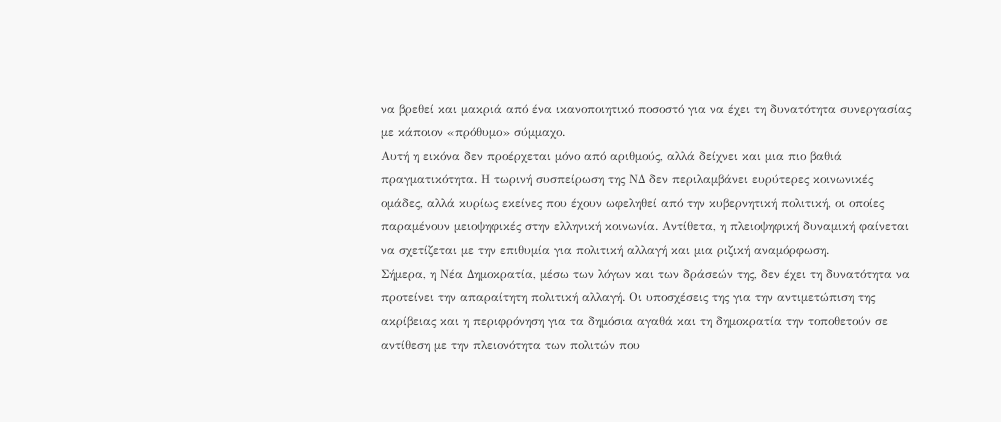να βρεθεί και μακριά από ένα ικανοποιητικό ποσοστό για να έχει τη δυνατότητα συνεργασίας με κάποιον «πρόθυμο» σύμμαχο.
Αυτή η εικόνα δεν προέρχεται μόνο από αριθμούς, αλλά δείχνει και μια πιο βαθιά πραγματικότητα. Η τωρινή συσπείρωση της ΝΔ δεν περιλαμβάνει ευρύτερες κοινωνικές ομάδες, αλλά κυρίως εκείνες που έχουν ωφεληθεί από την κυβερνητική πολιτική, οι οποίες παραμένουν μειοψηφικές στην ελληνική κοινωνία. Αντίθετα, η πλειοψηφική δυναμική φαίνεται να σχετίζεται με την επιθυμία για πολιτική αλλαγή και μια ριζική αναμόρφωση.
Σήμερα, η Νέα Δημοκρατία, μέσω των λόγων και των δράσεών της, δεν έχει τη δυνατότητα να προτείνει την απαραίτητη πολιτική αλλαγή. Οι υποσχέσεις της για την αντιμετώπιση της ακρίβειας και η περιφρόνηση για τα δημόσια αγαθά και τη δημοκρατία την τοποθετούν σε αντίθεση με την πλειονότητα των πολιτών που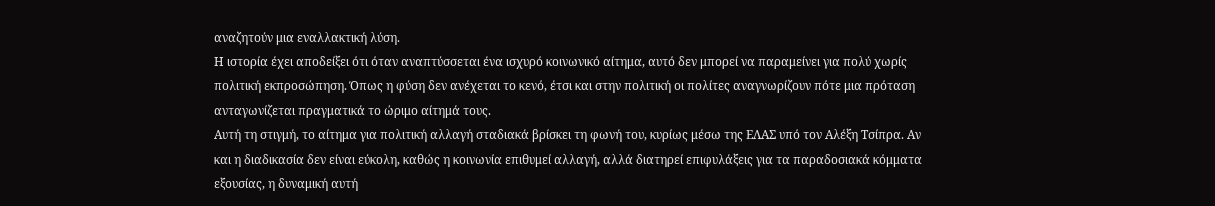αναζητούν μια εναλλακτική λύση.
Η ιστορία έχει αποδείξει ότι όταν αναπτύσσεται ένα ισχυρό κοινωνικό αίτημα, αυτό δεν μπορεί να παραμείνει για πολύ χωρίς πολιτική εκπροσώπηση. Όπως η φύση δεν ανέχεται το κενό, έτσι και στην πολιτική οι πολίτες αναγνωρίζουν πότε μια πρόταση ανταγωνίζεται πραγματικά το ώριμο αίτημά τους.
Αυτή τη στιγμή, το αίτημα για πολιτική αλλαγή σταδιακά βρίσκει τη φωνή του, κυρίως μέσω της ΕΛΑΣ υπό τον Αλέξη Τσίπρα. Αν και η διαδικασία δεν είναι εύκολη, καθώς η κοινωνία επιθυμεί αλλαγή, αλλά διατηρεί επιφυλάξεις για τα παραδοσιακά κόμματα εξουσίας, η δυναμική αυτή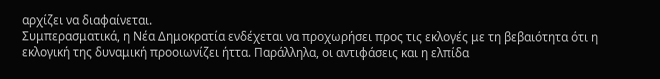αρχίζει να διαφαίνεται.
Συμπερασματικά, η Νέα Δημοκρατία ενδέχεται να προχωρήσει προς τις εκλογές με τη βεβαιότητα ότι η εκλογική της δυναμική προοιωνίζει ήττα. Παράλληλα, οι αντιφάσεις και η ελπίδα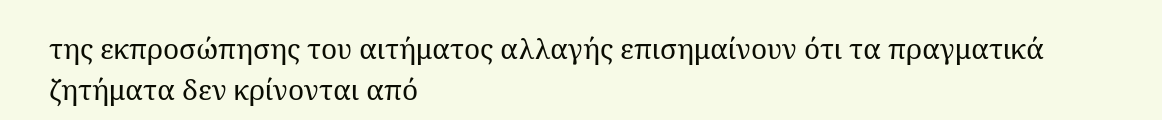της εκπροσώπησης του αιτήματος αλλαγής επισημαίνουν ότι τα πραγματικά ζητήματα δεν κρίνονται από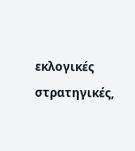εκλογικές στρατηγικές,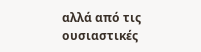αλλά από τις ουσιαστικές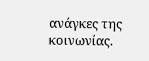ανάγκες της κοινωνίας.